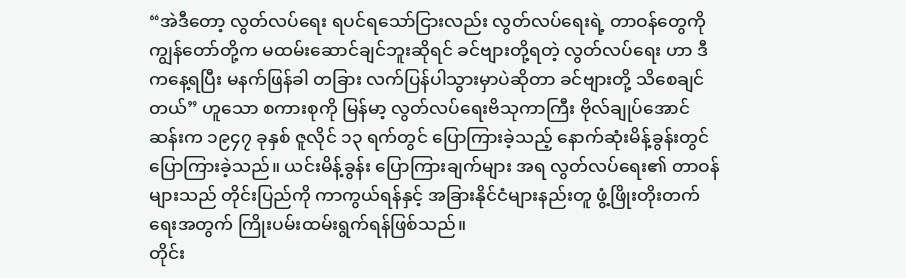“အဲဒီတော့ လွတ်လပ်ရေး ရပင်ရသော်ငြားလည်း လွတ်လပ်ရေးရဲ့ တာဝန်တွေကို ကျွန်တော်တို့က မထမ်းဆောင်ချင်ဘူးဆိုရင် ခင်ဗျားတို့ရတဲ့ လွတ်လပ်ရေး ဟာ ဒီကနေ့ရပြီး မနက်ဖြန်ခါ တခြား လက်ပြန်ပါသွားမှာပဲဆိုတာ ခင်ဗျားတို့ သိစေချင်တယ်” ဟူသော စကားစုကို မြန်မာ့ လွတ်လပ်ရေးဗိသုကာကြီး ဗိုလ်ချုပ်အောင်ဆန်းက ၁၉၄၇ ခုနှစ် ဇူလိုင် ၁၃ ရက်တွင် ပြောကြားခဲ့သည့် နောက်ဆုံးမိန့်ခွန်းတွင် ပြောကြားခဲ့သည်။ ယင်းမိန့်ခွန်း ပြောကြားချက်များ အရ လွတ်လပ်ရေး၏ တာဝန်များသည် တိုင်းပြည်ကို ကာကွယ်ရန်နှင့် အခြားနိုင်ငံများနည်းတူ ဖွံ့ဖြိုးတိုးတက်ရေးအတွက် ကြိုးပမ်းထမ်းရွက်ရန်ဖြစ်သည်။
တိုင်း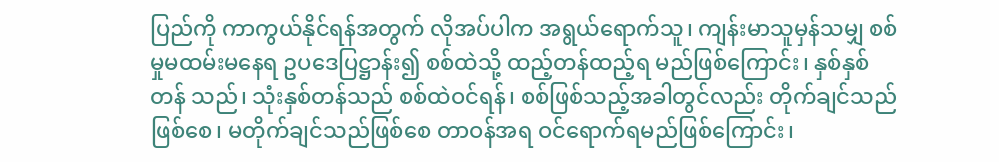ပြည်ကို ကာကွယ်နိုင်ရန်အတွက် လိုအပ်ပါက အရွယ်ရောက်သူ၊ ကျန်းမာသူမှန်သမျှ စစ်မှုမထမ်းမနေရ ဥပဒေပြဋ္ဌာန်း၍ စစ်ထဲသို့ ထည့်တန်ထည့်ရ မည်ဖြစ်ကြောင်း၊ နှစ်နှစ်တန် သည်၊ သုံးနှစ်တန်သည် စစ်ထဲဝင်ရန်၊ စစ်ဖြစ်သည့်အခါတွင်လည်း တိုက်ချင်သည်ဖြစ်စေ၊ မတိုက်ချင်သည်ဖြစ်စေ တာဝန်အရ ဝင်ရောက်ရမည်ဖြစ်ကြောင်း၊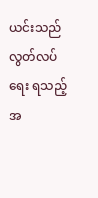ယင်းသည် လွတ်လပ်ရေး ရသည့်အ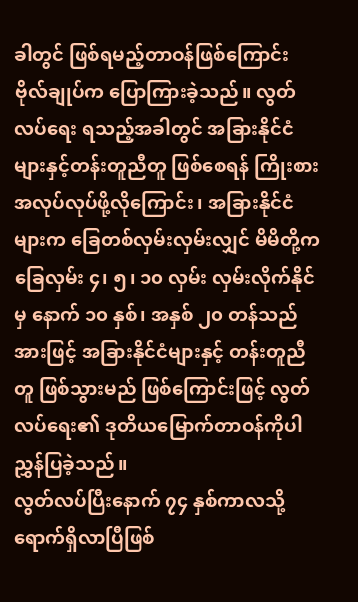ခါတွင် ဖြစ်ရမည့်တာဝန်ဖြစ်ကြောင်း ဗိုလ်ချုပ်က ပြောကြားခဲ့သည်။ လွတ်လပ်ရေး ရသည့်အခါတွင် အခြားနိုင်ငံများနှင့်တန်းတူညီတူ ဖြစ်စေရန် ကြိုးစားအလုပ်လုပ်ဖို့လိုကြောင်း၊ အခြားနိုင်ငံများက ခြေတစ်လှမ်းလှမ်းလျှင် မိမိတို့ကခြေလှမ်း ၄၊ ၅၊ ၁၀ လှမ်း လှမ်းလိုက်နိုင်မှ နောက် ၁၀ နှစ်၊ အနှစ် ၂၀ တန်သည်အားဖြင့် အခြားနိုင်ငံများနှင့် တန်းတူညီတူ ဖြစ်သွားမည် ဖြစ်ကြောင်းဖြင့် လွတ်လပ်ရေး၏ ဒုတိယမြောက်တာဝန်ကိုပါ ညွှန်ပြခဲ့သည်။
လွတ်လပ်ပြီးနောက် ၇၄ နှစ်ကာလသို့ ရောက်ရှိလာပြီဖြစ်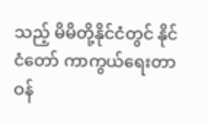သည့် မိမိတို့နိုင်ငံတွင် နိုင်ငံတော် ကာကွယ်ရေးတာဝန်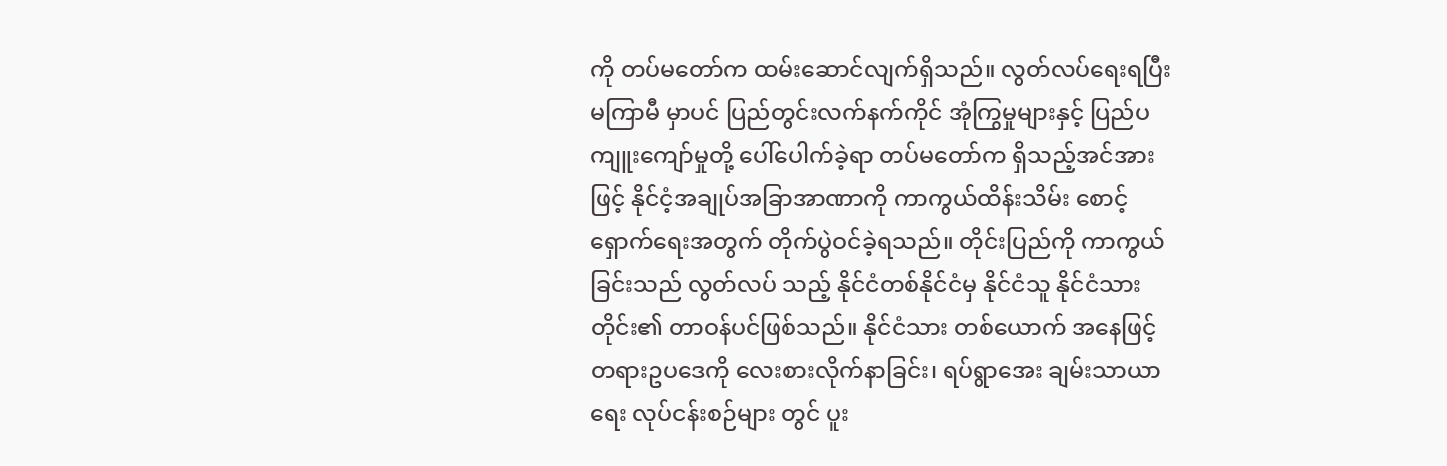ကို တပ်မတော်က ထမ်းဆောင်လျက်ရှိသည်။ လွတ်လပ်ရေးရပြီး မကြာမီ မှာပင် ပြည်တွင်းလက်နက်ကိုင် အုံကြွမှုများနှင့် ပြည်ပကျူးကျော်မှုတို့ ပေါ်ပေါက်ခဲ့ရာ တပ်မတော်က ရှိသည့်အင်အားဖြင့် နိုင်ငံ့အချုပ်အခြာအာဏာကို ကာကွယ်ထိန်းသိမ်း စောင့်ရှောက်ရေးအတွက် တိုက်ပွဲဝင်ခဲ့ရသည်။ တိုင်းပြည်ကို ကာကွယ်ခြင်းသည် လွတ်လပ် သည့် နိုင်ငံတစ်နိုင်ငံမှ နိုင်ငံသူ နိုင်ငံသားတိုင်း၏ တာဝန်ပင်ဖြစ်သည်။ နိုင်ငံသား တစ်ယောက် အနေဖြင့် တရားဥပဒေကို လေးစားလိုက်နာခြင်း၊ ရပ်ရွာအေး ချမ်းသာယာရေး လုပ်ငန်းစဉ်များ တွင် ပူး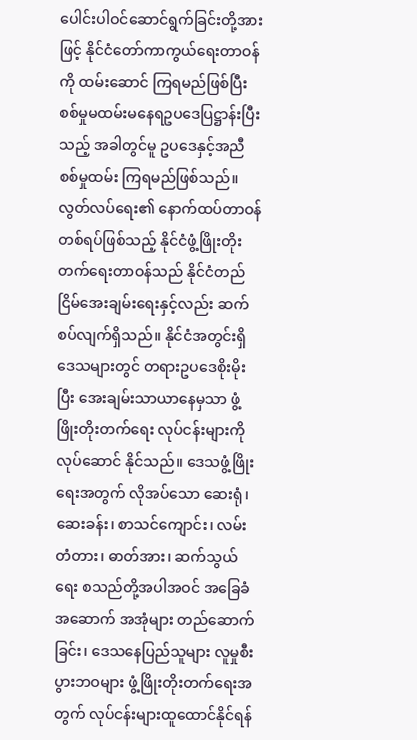ပေါင်းပါဝင်ဆောင်ရွက်ခြင်းတို့အားဖြင့် နိုင်ငံတော်ကာကွယ်ရေးတာဝန်ကို ထမ်းဆောင် ကြရမည်ဖြစ်ပြီး စစ်မှုမထမ်းမနေရဥပဒေပြဋ္ဌာန်းပြီးသည့် အခါတွင်မူ ဥပဒေနှင့်အညီ စစ်မှုထမ်း ကြရမည်ဖြစ်သည်။
လွတ်လပ်ရေး၏ နောက်ထပ်တာဝန်တစ်ရပ်ဖြစ်သည့် နိုင်ငံဖွံ့ဖြိုးတိုးတက်ရေးတာဝန်သည် နိုင်ငံတည်ငြိမ်အေးချမ်းရေးနှင့်လည်း ဆက်စပ်လျက်ရှိသည်။ နိုင်ငံအတွင်းရှိ ဒေသများတွင် တရားဥပဒေစိုးမိုးပြီး အေးချမ်းသာယာနေမှသာ ဖွံ့ဖြိုးတိုးတက်ရေး လုပ်ငန်းများကို လုပ်ဆောင် နိုင်သည်။ ဒေသဖွံ့ဖြိုးရေးအတွက် လိုအပ်သော ဆေးရုံ၊ ဆေးခန်း၊ စာသင်ကျောင်း၊ လမ်းတံတား၊ ဓာတ်အား၊ ဆက်သွယ်ရေး စသည်တို့အပါအဝင် အခြေခံအဆောက် အအုံများ တည်ဆောက်ခြင်း၊ ဒေသနေပြည်သူများ လူမှုစီးပွားဘဝများ ဖွံ့ဖြိုးတိုးတက်ရေးအတွက် လုပ်ငန်းများထူထောင်နိုင်ရန်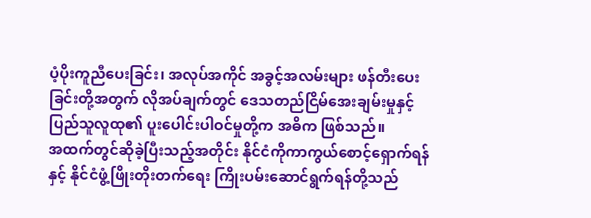ပံ့ပိုးကူညီပေးခြင်း၊ အလုပ်အကိုင် အခွင့်အလမ်းများ ဖန်တီးပေးခြင်းတို့အတွက် လိုအပ်ချက်တွင် ဒေသတည်ငြိမ်အေးချမ်းမှုနှင့် ပြည်သူလူထု၏ ပူးပေါင်းပါဝင်မှုတို့က အဓိက ဖြစ်သည်။
အထက်တွင်ဆိုခဲ့ပြီးသည့်အတိုင်း နိုင်ငံကိုကာကွယ်စောင့်ရှောက်ရန်နှင့် နိုင်ငံဖွံ့ဖြိုးတိုးတက်ရေး ကြိုးပမ်းဆောင်ရွက်ရန်တို့သည်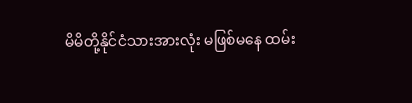မိမိတို့နိုင်ငံသားအားလုံး မဖြစ်မနေ ထမ်း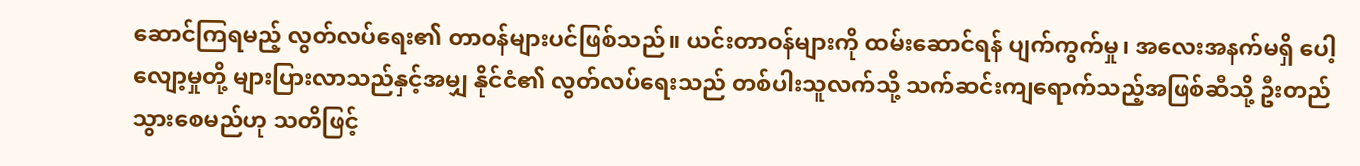ဆောင်ကြရမည့် လွတ်လပ်ရေး၏ တာဝန်များပင်ဖြစ်သည်။ ယင်းတာဝန်များကို ထမ်းဆောင်ရန် ပျက်ကွက်မှု၊ အလေးအနက်မရှိ ပေါ့လျော့မှုတို့ များပြားလာသည်နှင့်အမျှ နိုင်ငံ၏ လွတ်လပ်ရေးသည် တစ်ပါးသူလက်သို့ သက်ဆင်းကျရောက်သည့်အဖြစ်ဆီသို့ ဦးတည်သွားစေမည်ဟု သတိဖြင့်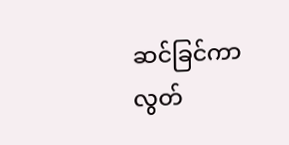ဆင်ခြင်ကာ လွတ်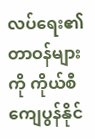လပ်ရေး၏ တာဝန်များကို ကိုယ်စီကျေပွန်နိုင်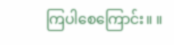ကြပါစေကြောင်း။ ။